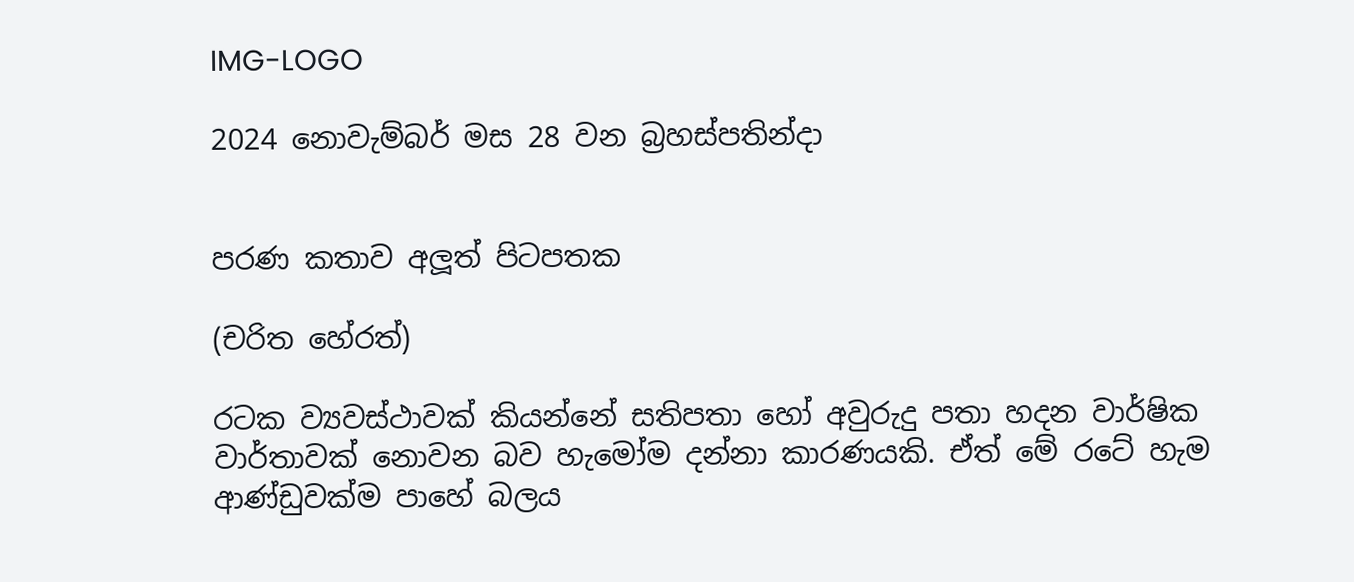IMG-LOGO

2024 නොවැම්බර් මස 28 වන බ්‍රහස්පතින්දා


පරණ කතාව අලූත් පිටපතක

(චරිත හේරත්)

රටක ව්‍යවස්ථාවක් කියන්නේ සතිපතා හෝ අවුරුදු පතා හදන වාර්ෂික වාර්තාවක් නොවන බව හැමෝම දන්නා කාරණයකි. ඒත් මේ රටේ හැම ආණ්ඩුවක්ම පාහේ බලය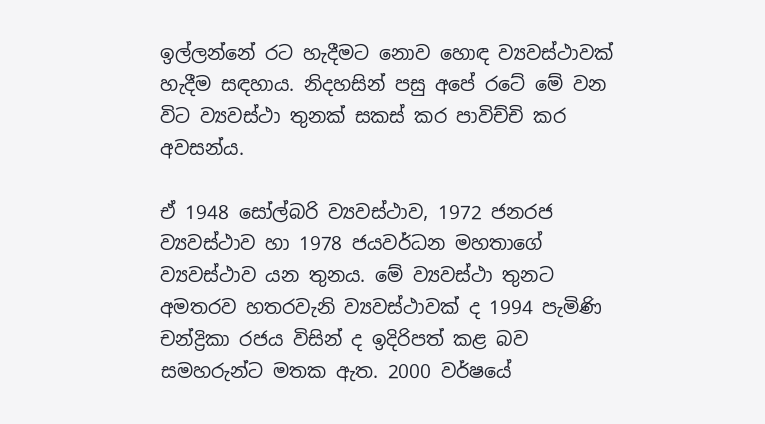ඉල්ලන්නේ රට හැදීමට නොව හොඳ ව්‍යවස්ථාවක් හැදීම සඳහාය. නිදහසින් පසු අපේ රටේ මේ වන විට ව්‍යවස්ථා තුනක් සකස් කර පාවිච්චි කර අවසන්ය.

ඒ 1948 සෝල්බරි ව්‍යවස්ථාව, 1972 ජනරජ ව්‍යවස්ථාව හා 1978 ජයවර්ධන මහතාගේ ව්‍යවස්ථාව යන තුනය. මේ ව්‍යවස්ථා තුනට අමතරව හතරවැනි ව්‍යවස්ථාවක් ද 1994 පැමිණි චන්ද්‍රිකා රජය විසින් ද ඉදිරිපත් කළ බව සමහරුන්ට මතක ඇත. 2000 වර්ෂයේ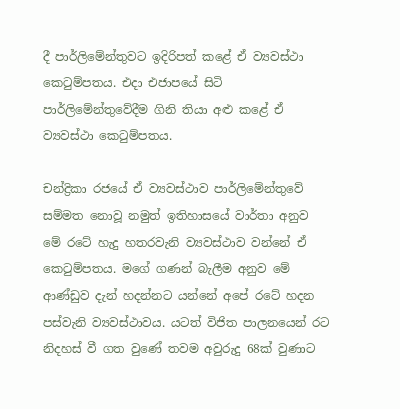දී පාර්ලිමේන්තුවට ඉදිරිපත් කළේ ඒ ව්‍යවස්ථා කෙටුම්පතය. එදා එජාපයේ සිටි පාර්ලිමේන්තුවේදීම ගිනි තියා අළු කළේ ඒ ව්‍යවස්ථා කෙටුම්පතය.

චන්ද්‍රිකා රජයේ ඒ ව්‍යවස්ථාව පාර්ලිමේන්තුවේ සම්මත නොවූ නමුත් ඉතිහාසයේ වාර්තා අනුව මේ රටේ හැදු හතරවැනි ව්‍යවස්ථාව වන්නේ ඒ කෙටුම්පතය. මගේ ගණන් බැලීම අනුව මේ ආණ්ඩුව දැන් හදන්නට යන්නේ අපේ රටේ හදන පස්වැනි ව්‍යවස්ථාවය. යටත් විජිත පාලනයෙන් රට නිදහස් වී ගත වුණේ තවම අවුරුදු 68ක් වුණාට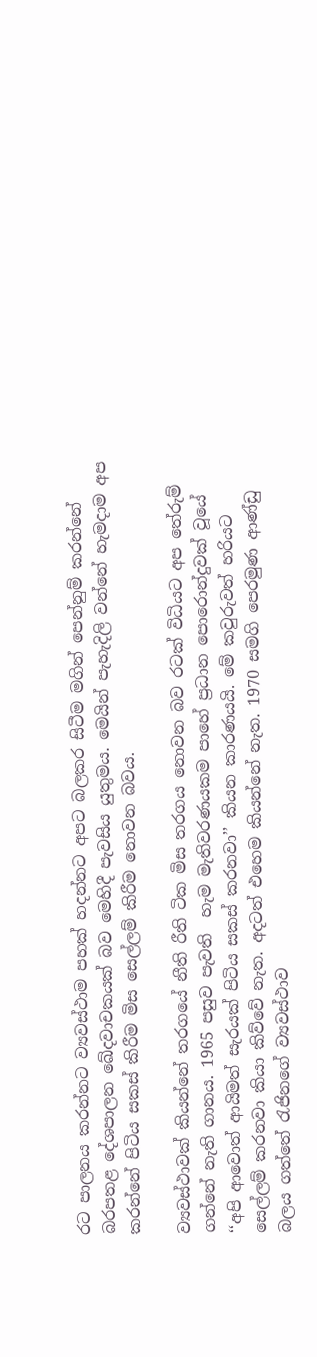රට පාලනය කරන්නට ව්‍යවස්ථාම පහක් හදන්නට අපට බලකර සිටීම මගින් පෙන්නුම් කරන්නේ බරපතළ දේශපාලන ඛේදවාචකයක් බව මෙහිදී පැවසිය යුතුමය. මෙයින් පැහැදිලි වන්නේ හැමදාම අප කරන්නේ පිටිය සකස් කිරීම මිස සෙල්ලම් කිරීම නොවන බවය.

ව්‍යවස්ථාවක් කියන්නේ තරගයේ නීති රීති ටික මිස තරගය නොවන බව රටක් විධියට අප තේරුම් ගන්නේ නැති ගානය. 1965 පසුව පැවති  හැම මැතිවරණයකම පාහේ ප්‍රධාන පොරොන්දුවක් වූයේ ‘‘අපි ආවොත් ආයිමත් සැරයක් පිටිය සකස් කරනවා’’ කියන කාරණයයි. මේ කවුරුවත් හරියට සෙල්ලම් කරනවා කියා කිව්වේ නැත. අදටත් එහෙම කියන්නේ නැත. 1970 සමගි පෙරමුණ ආණ්ඩු බලය ගත්තේ රැජිනගේ ව්‍යවස්ථාව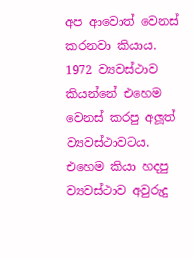අප ආවොත් වෙනස් කරනවා කියාය. 1972 ව්‍යවස්ථාව කියන්නේ එහෙම වෙනස් කරපු අලූත් ව්‍යවස්ථාවටය. එහෙම කියා හදපු ව්‍යවස්ථාව අවුරුදු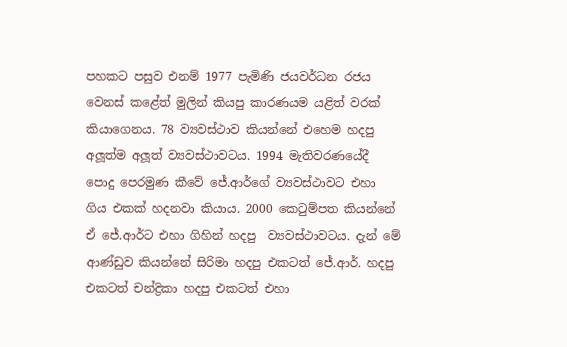පහකට පසුව එනම් 1977 පැමිණි ජයවර්ධන රජය වෙනස් කළේත් මුලින් කියපු කාරණයම යළිත් වරක් කියාගෙනය. 78 ව්‍යවස්ථාව කියන්නේ එහෙම හදපු අලූත්ම අලූත් ව්‍යවස්ථාවටය. 1994 මැතිවරණයේදී පොදු පෙරමුණ කීවේ ජේ.ආර්ගේ ව්‍යවස්ථාවට එහා ගිය එකක් හදනවා කියාය. 2000 කෙටුම්පත කියන්නේ ඒ ජේ.ආර්ට එහා ගිහින් හදපු  ව්‍යවස්ථාවටය. දැන් මේ ආණ්ඩුව කියන්නේ සිරිමා හදපු එකටත් ජේ.ආර්. හදපු එකටත් චන්ද්‍රිකා හදපු එකටත් එහා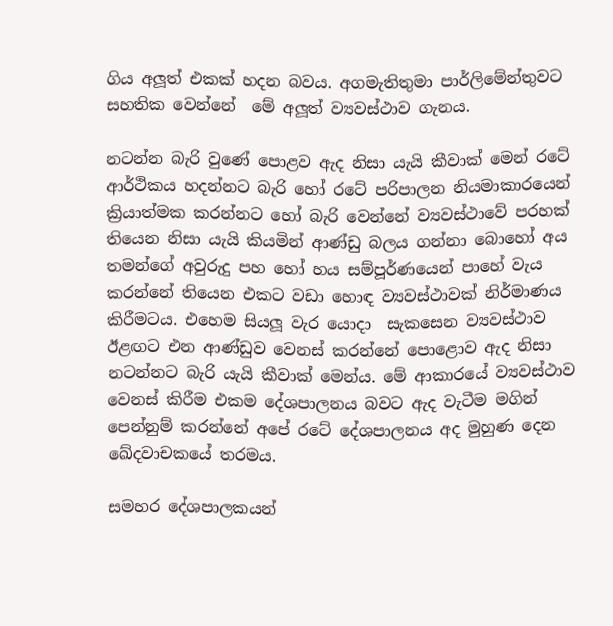ගිය අලූත් එකක් හදන බවය. අගමැතිතුමා පාර්ලිමේන්තුවට සහතික වෙන්නේ  මේ අලූත් ව්‍යවස්ථාව ගැනය.

නටන්න බැරි වුණේ පොළව ඇද නිසා යැයි කීවාක් මෙන් රටේ ආර්ථිකය හදන්නට බැරි හෝ රටේ පරිපාලන නියමාකාරයෙන් ක්‍රියාත්මක කරන්නට හෝ බැරි වෙන්නේ ව්‍යවස්ථාවේ පරහක් තියෙන නිසා යැයි කියමින් ආණ්ඩු බලය ගන්නා බොහෝ අය තමන්ගේ අවුරුදු පහ හෝ හය සම්පූර්ණයෙන් පාහේ වැය කරන්නේ තියෙන එකට වඩා හොඳ ව්‍යවස්ථාවක් නිර්මාණය කිරීමටය. එහෙම සියලූ වැර යොදා  සැකසෙන ව්‍යවස්ථාව ඊළඟට එන ආණ්ඩුව වෙනස් කරන්නේ පොළොව ඇද නිසා නටන්නට බැරි යැයි කීවාක් මෙන්ය. මේ ආකාරයේ ව්‍යවස්ථාව වෙනස් කිරීම එකම දේශපාලනය බවට ඇද වැටීම මගින් පෙන්නුම් කරන්නේ අපේ රටේ දේශපාලනය අද මුහුණ දෙන ඛේදවාචකයේ තරමය.

සමහර දේශපාලකයන්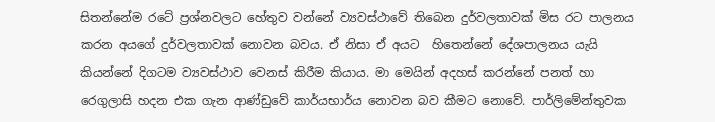සිතන්නේම රටේ ප්‍රශ්නවලට හේතුව වන්නේ ව්‍යවස්ථාවේ තිබෙන දුර්වලතාවක් මිස රට පාලනය කරන අයගේ දුර්වලතාවක් නොවන බවය. ඒ නිසා ඒ අයට  හිතෙන්නේ දේශපාලනය යැයි කියන්නේ දිගටම ව්‍යවස්ථාව වෙනස් කිරීම කියාය. මා මෙයින් අදහස් කරන්නේ පනත් හා රෙගුලාසි හදන එක ගැන ආණ්ඩුවේ කාර්යභාර්ය නොවන බව කීමට නොවේ. පාර්ලිමේන්තුවක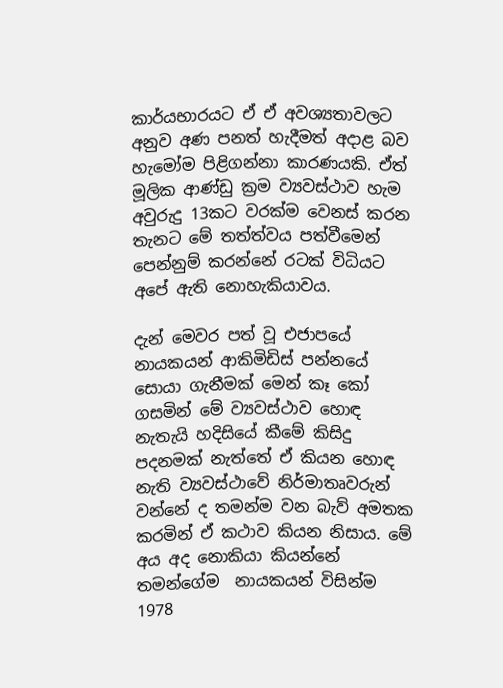කාර්යභාරයට ඒ ඒ අවශ්‍යතාවලට අනුව අණ පනත් හැදීමත් අදාළ බව හැමෝම පිළිගන්නා කාරණයකි. ඒත් මූලික ආණ්ඩු ක්‍රම ව්‍යවස්ථාව හැම අවුරුදු 13කට වරක්ම වෙනස් කරන තැනට මේ තත්ත්වය පත්වීමෙන් පෙන්නුම් කරන්නේ රටක් විධියට අපේ ඇති නොහැකියාවය.

දැන් මෙවර පත් වූ එජාපයේ නායකයන් ආකිමිඩිස් පන්නයේ සොයා ගැනීමක් මෙන් කෑ කෝ ගසමින් මේ ව්‍යවස්ථාව හොඳ නැතැයි හදිසියේ කීමේ කිසිදු පදනමක් නැත්තේ ඒ කියන හොඳ නැති ව්‍යවස්ථාවේ නිර්මාතෘවරුන් වන්නේ ද තමන්ම වන බැව් අමතක කරමින් ඒ කථාව කියන නිසාය. මේ අය අද නොකියා කියන්නේ තමන්ගේම  නායකයන් විසින්ම 1978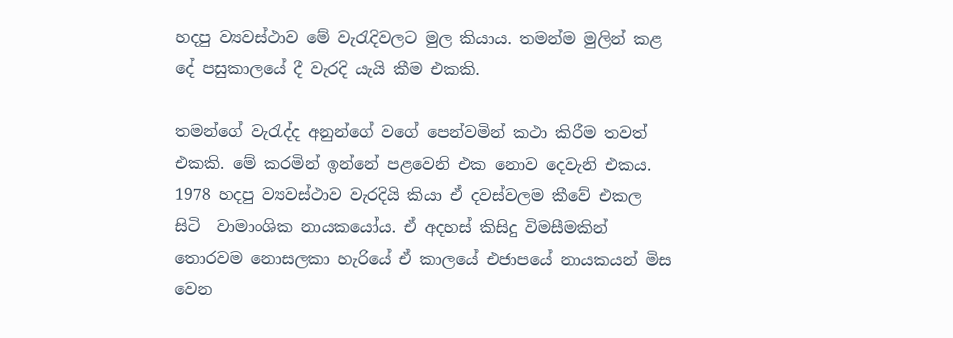හදපු ව්‍යවස්ථාව මේ වැරැදිවලට මුල කියාය. තමන්ම මුලින් කළ දේ පසුකාලයේ දී වැරදි යැයි කීම එකකි.

තමන්ගේ වැරැද්ද අනුන්ගේ වගේ පෙන්වමින් කථා කිරීම තවත් එකකි. මේ කරමින් ඉන්නේ පළවෙනි එක නොව දෙවැනි එකය. 1978 හදපු ව්‍යවස්ථාව වැරදියි කියා ඒ දවස්වලම කීවේ එකල සිටි  වාමාංශික නායකයෝය. ඒ අදහස් කිසිදු විමසීමකින් තොරවම නොසලකා හැරියේ ඒ කාලයේ එජාපයේ නායකයන් මිස වෙන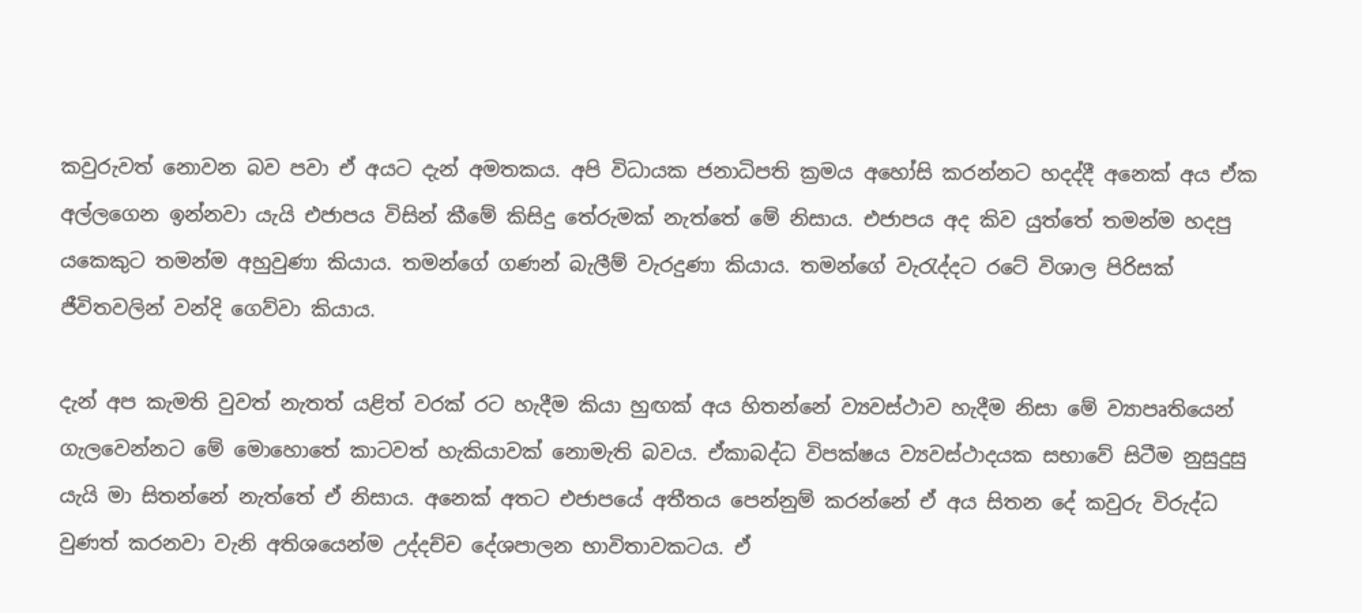කවුරුවත් නොවන බව පවා ඒ අයට දැන් අමතකය. අපි විධායක ජනාධිපති ක්‍රමය අහෝසි කරන්නට හදද්දී අනෙක් අය ඒක අල්ලගෙන ඉන්නවා යැයි එජාපය විසින් කීමේ කිසිදු තේරුමක් නැත්තේ මේ නිසාය. එජාපය අද කිව යුත්තේ තමන්ම හදපු යකෙකුට තමන්ම අහුවුණා කියාය. තමන්ගේ ගණන් බැලීම් වැරදුණා කියාය. තමන්ගේ වැරැද්දට රටේ විශාල පිරිසක් ජීවිතවලින් වන්දි ගෙව්වා කියාය.

දැන් අප කැමති වුවත් නැතත් යළිත් වරක් රට හැදීම කියා හුඟක් අය හිතන්නේ ව්‍යවස්ථාව හැදීම නිසා මේ ව්‍යාපෘතියෙන් ගැලවෙන්නට මේ මොහොතේ කාටවත් හැකියාවක් නොමැති බවය. ඒකාබද්ධ විපක්ෂය ව්‍යවස්ථාදයක සභාවේ සිටීම නුසුදුසු යැයි මා සිතන්නේ නැත්තේ ඒ නිසාය. අනෙක් අතට එජාපයේ අතීතය පෙන්නුම් කරන්නේ ඒ අය සිතන දේ කවුරු විරුද්ධ වුණත් කරනවා වැනි අතිශයෙන්ම උද්දච්ච දේශපාලන භාවිතාවකටය. ඒ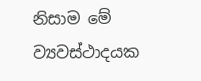නිසාම මේ ව්‍යවස්ථාදයක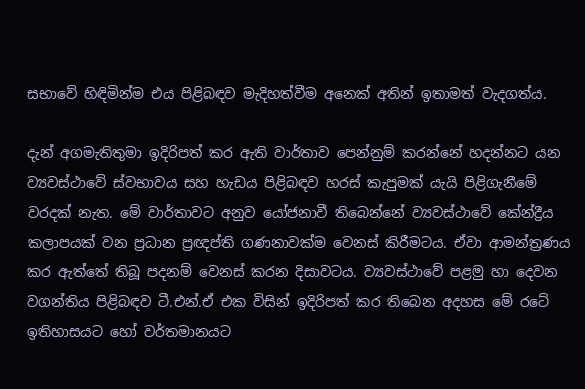සභාවේ හිඳිමින්ම එය පිළිබඳව මැදිහත්වීම අනෙක් අතින් ඉතාමත් වැදගත්ය.

දැන් අගමැතිතුමා ඉදිරිපත් කර ඇති වාර්තාව පෙන්නුම් කරන්නේ හදන්නට යන ව්‍යවස්ථාවේ ස්වභාවය සහ හැඩය පිළිබඳව හරස් කැපුමක් යැයි පිළිගැනීමේ වරදක් නැත. මේ වාර්තාවට අනුව යෝජනාවී තිබෙන්නේ ව්‍යවස්ථාවේ කේන්ද්‍රීය කලාපයක් වන ප්‍රධාන ප්‍රඥප්ති ගණනාවක්ම වෙනස් කිරීමටය. ඒවා ආමන්ත්‍රණය කර ඇත්තේ තිබූ පදනම් වෙනස් කරන දිසාවටය. ව්‍යවස්ථාවේ පළමු හා දෙවන වගන්තිය පිළිබඳව ටී.එන්.ඒ එක විසින් ඉදිරිපත් කර තිබෙන අදහස මේ රටේ ඉතිහාසයට හෝ වර්තමානයට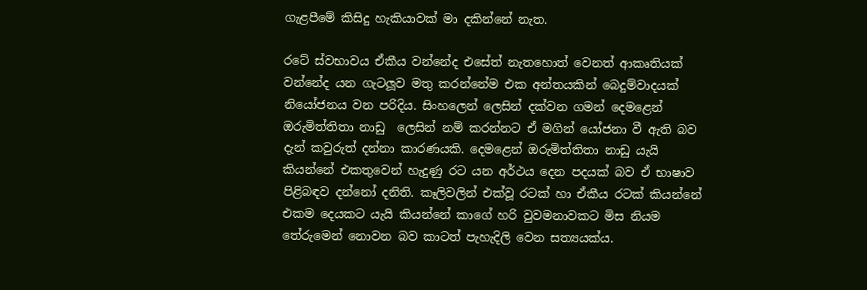ගැළපීමේ කිසිදු හැකියාවක් මා දකින්නේ නැත.

රටේ ස්වභාවය ඒකීය වන්නේද එසේත් නැතහොත් වෙනත් ආකෘතියක් වන්නේද යන ගැටලූව මතු කරන්නේම එක අන්තයකින් බෙදුම්වාදයක් නියෝජනය වන පරිදිය. සිංහලෙන් ලෙසින් දක්වන ගමන් දෙමළෙන් ඔරුමිත්තිතා නාඩු  ලෙසින් නම් කරන්නට ඒ මගින් යෝජනා වී ඇති බව දැන් කවුරුත් දන්නා කාරණයකි. දෙමළෙන් ඔරුමිත්තිතා නාඩු යැයි කියන්නේ එකතුවෙන් හැදුණු රට යන අර්ථය දෙන පදයක් බව ඒ භාෂාව පිළිබඳව දන්නෝ දනිති. කෑලිවලින් එක්වූ රටක් හා ඒකීය රටක් කියන්නේ එකම දෙයකට යැයි කියන්නේ කාගේ හරි වුවමනාවකට මිස නියම තේරුමෙන් නොවන බව කාටත් පැහැදිලි වෙන සත්‍යයක්ය.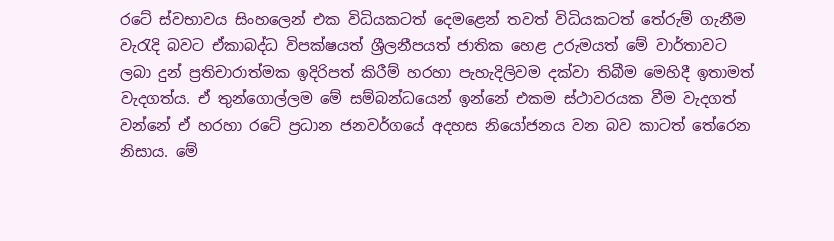රටේ ස්වභාවය සිංහලෙන් එක විධියකටත් දෙමළෙන් තවත් විධියකටත් තේරුම් ගැනීම වැරැදි බවට ඒකාබද්ධ විපක්ෂයත් ශ්‍රීලනීපයත් ජාතික හෙළ උරුමයත් මේ වාර්තාවට ලබා දුන් ප්‍රතිචාරාත්මක ඉදිරිපත් කිරීම් හරහා පැහැදිලිවම දක්වා තිබීම මෙහිදී ඉතාමත් වැදගත්ය. ඒ තුන්ගොල්ලම මේ සම්බන්ධයෙන් ඉන්නේ එකම ස්ථාවරයක වීම වැදගත් වන්නේ ඒ හරහා රටේ ප්‍රධාන ජනවර්ගයේ අදහස නියෝජනය වන බව කාටත් තේරෙන නිසාය. මේ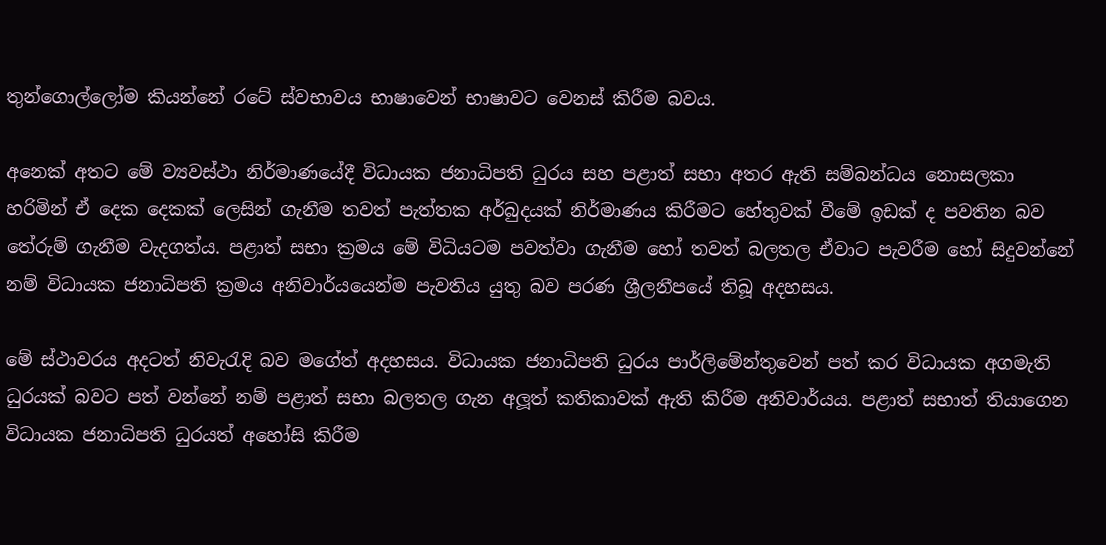තුන්ගොල්ලෝම කියන්නේ රටේ ස්වභාවය භාෂාවෙන් භාෂාවට වෙනස් කිරීම බවය.

අනෙක් අතට මේ ව්‍යවස්ථා නිර්මාණයේදී විධායක ජනාධිපති ධුරය සහ පළාත් සභා අතර ඇති සම්බන්ධය නොසලකා හරිමින් ඒ දෙක දෙකක් ලෙසින් ගැනීම තවත් පැත්තක අර්බුදයක් නිර්මාණය කිරීමට හේතුවක් වීමේ ඉඩක් ද පවතින බව තේරුම් ගැනීම වැදගත්ය. පළාත් සභා ක්‍රමය මේ විධියටම පවත්වා ගැනීම හෝ තවත් බලතල ඒවාට පැවරීම හෝ සිදුවන්නේ නම් විධායක ජනාධිපති ක්‍රමය අනිවාර්යයෙන්ම පැවතිය යුතු බව පරණ ශ්‍රීලනීපයේ තිබූ අදහසය.

මේ ස්ථාවරය අදටත් නිවැරැදි බව මගේත් අදහසය. විධායක ජනාධිපති ධුරය පාර්ලිමේන්තුවෙන් පත් කර විධායක අගමැති ධුරයක් බවට පත් වන්නේ නම් පළාත් සභා බලතල ගැන අලූත් කතිකාවක් ඇති කිරීම අනිවාර්යය. පළාත් සභාත් තියාගෙන විධායක ජනාධිපති ධුරයත් අහෝසි කිරීම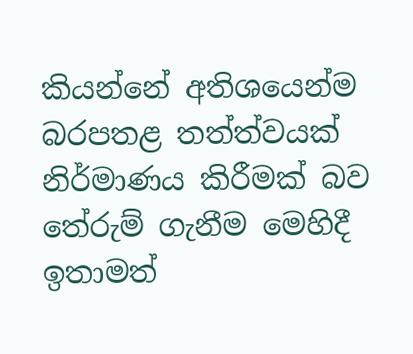කියන්නේ අතිශයෙන්ම බරපතළ තත්ත්වයක් නිර්මාණය කිරීමක් බව තේරුම් ගැනීම මෙහිදී ඉතාමත්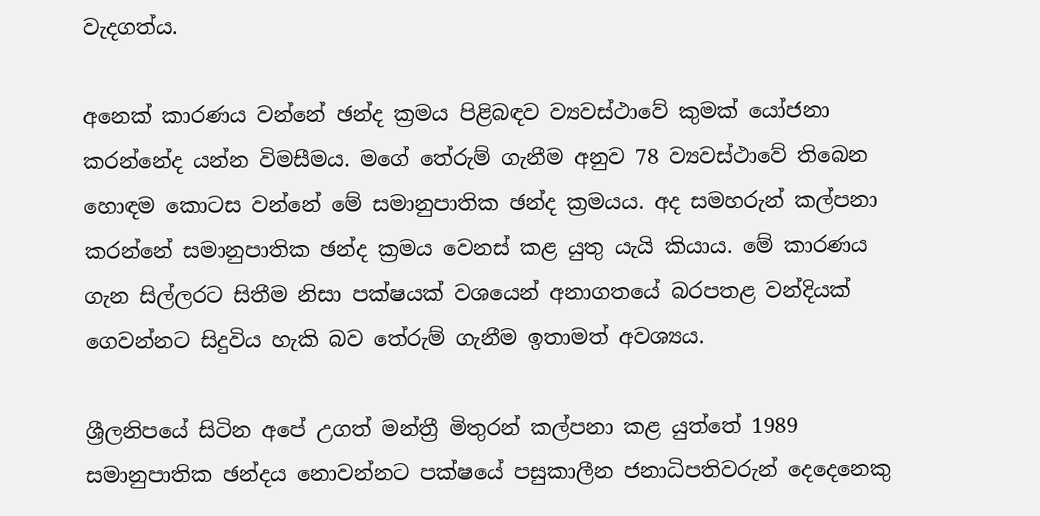වැදගත්ය.

අනෙක් කාරණය වන්නේ ඡන්ද ක්‍රමය පිළිබඳව ව්‍යවස්ථාවේ කුමක් යෝජනා කරන්නේද යන්න විමසීමය. මගේ තේරුම් ගැනීම අනුව 78 ව්‍යවස්ථාවේ තිබෙන හොඳම කොටස වන්නේ මේ සමානුපාතික ඡන්ද ක්‍රමයය. අද සමහරුන් කල්පනා කරන්නේ සමානුපාතික ඡන්ද ක්‍රමය වෙනස් කළ යුතු යැයි කියාය. මේ කාරණය ගැන සිල්ලරට සිතීම නිසා පක්ෂයක් වශයෙන් අනාගතයේ බරපතළ වන්දියක් ගෙවන්නට සිදුවිය හැකි බව තේරුම් ගැනීම ඉතාමත් අවශ්‍යය.

ශ්‍රීලනිපයේ සිටින අපේ උගත් මන්ත්‍රී මිතුරන් කල්පනා කළ යුත්තේ 1989 සමානුපාතික ඡන්දය නොවන්නට පක්ෂයේ පසුකාලීන ජනාධිපතිවරුන් දෙදෙනෙකු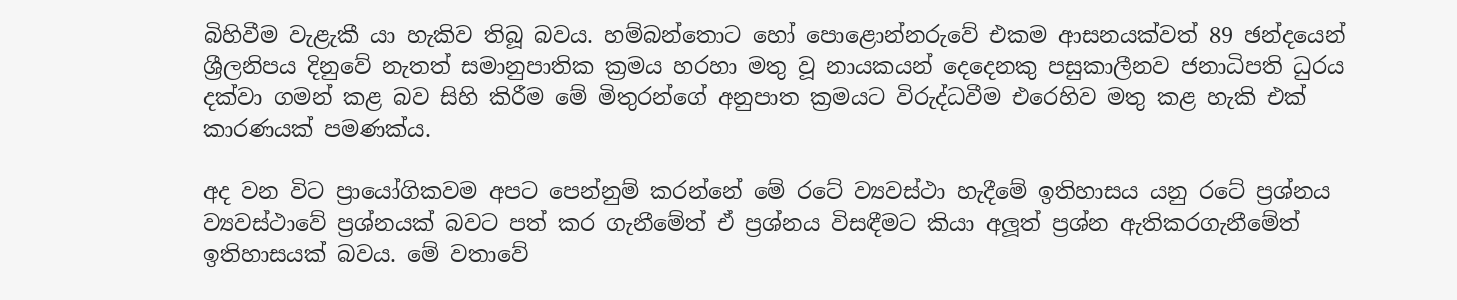බිහිවීම වැළැකී යා හැකිව තිබූ බවය. හම්බන්තොට හෝ පොළොන්නරුවේ එකම ආසනයක්වත් 89 ඡන්දයෙන් ශ්‍රීලනිපය දිනුවේ නැතත් සමානුපාතික ක්‍රමය හරහා මතු වූ නායකයන් දෙදෙනකු පසුකාලීනව ජනාධිපති ධුරය දක්වා ගමන් කළ බව සිහි කිරීම මේ මිතුරන්ගේ අනුපාත ක්‍රමයට විරුද්ධවීම එරෙහිව මතු කළ හැකි එක් කාරණයක් පමණක්ය.

අද වන විට ප්‍රායෝගිකවම අපට පෙන්නුම් කරන්නේ මේ රටේ ව්‍යවස්ථා හැදීමේ ඉතිහාසය යනු රටේ ප්‍රශ්නය ව්‍යවස්ථාවේ ප්‍රශ්නයක් බවට පත් කර ගැනීමේත් ඒ ප්‍රශ්නය විසඳීමට කියා අලූත් ප්‍රශ්න ඇතිකරගැනීමේත් ඉතිහාසයක් බවය. මේ වතාවේ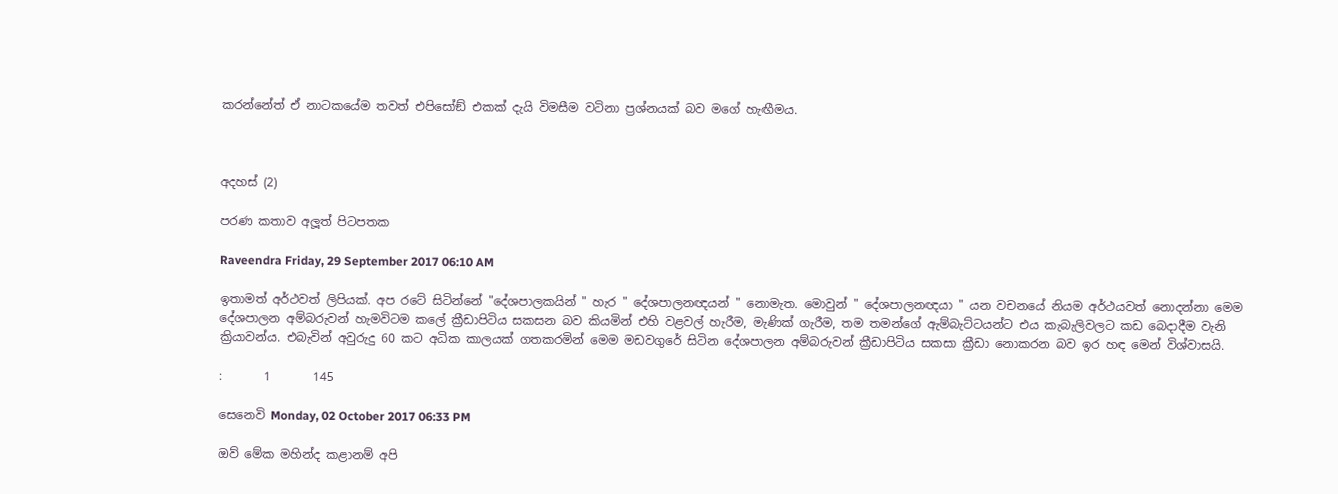කරන්නේත් ඒ නාටකයේම තවත් එපිසෝඞ් එකක් දැයි විමසීම වටිනා ප්‍රශ්නයක් බව මගේ හැඟීමය.



අදහස් (2)

පරණ කතාව අලූත් පිටපතක

Raveendra Friday, 29 September 2017 06:10 AM

ඉතාමත් අර්ථවත් ලිපියක්. අප රටේ සිටින්නේ "දේශපාලකයින් " හැර " දේශපාලනඥයන් " නොමැත. මොවුන් " දේශපාලනඥයා " යන වචනයේ නියම අර්ථයවත් නොදන්නා මෙම දේශපාලන අම්බරුවන් හැමවිටම කලේ ක්‍රීඩාපිටිය සකසන බව කියමින් එහි වළවල් හැරීම, මැණික් ගැරීම, තම තමන්ගේ ඇම්බැට්ටයන්ට එය කැබැලිවලට කඩ බෙදාදීම වැනි ක්‍රියාවන්ය. එබැවින් අවුරුදු 60 කට අධික කාලයක් ගතකරමින් මෙම මඩවගුරේ සිටින දේශපාලන අම්බරුවන් ක්‍රීඩාපිටිය සකසා ක්‍රීඩා නොකරන බව ඉර හඳ මෙන් විශ්වාසයි.

:       1       145

සෙනෙවි Monday, 02 October 2017 06:33 PM

ඔව් මේක මහින්ද කළානම් අපි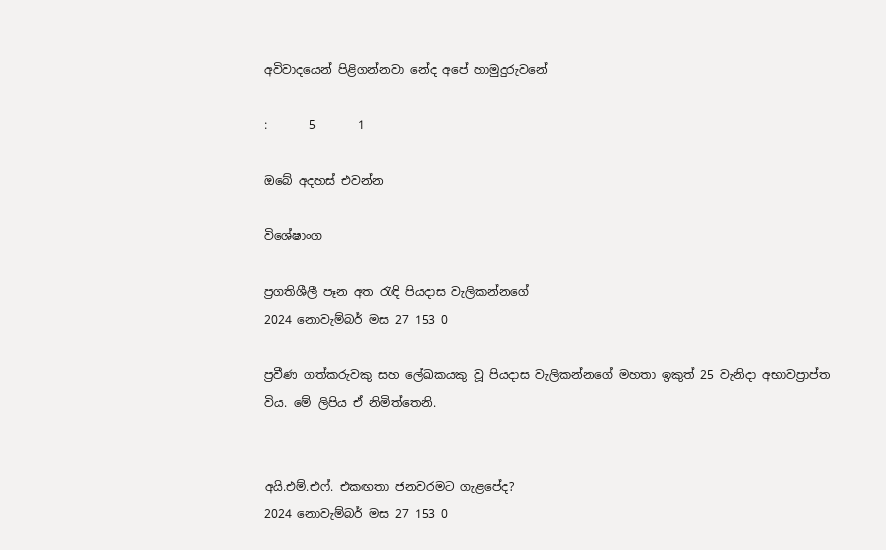අවිවාදයෙන් පිළිගන්නවා නේද අපේ හාමුදුරුවනේ

:       5       1

ඔබේ අදහස් එවන්න

විශේෂාංග

ප්‍රගතිශීලී පෑන අත රැඳි පියදාස වැලිකන්නගේ
2024 නොවැම්බර් මස 27 153 0

ප්‍රවීණ ගත්කරුවකු සහ ලේඛකයකු වූ පියදාස වැලිකන්නගේ මහතා ඉකුත් 25 වැනිදා අභාවප්‍රාප්ත විය. මේ ලිපිය ඒ නිමිත්තෙනි.


අයි.එම්.එෆ්. එකඟතා ජනවරමට ගැළපේද?
2024 නොවැම්බර් මස 27 153 0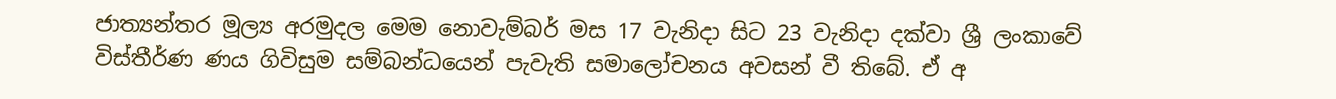ජාත්‍යන්තර මූල්‍ය අරමුදල මෙම නොවැම්බර් මස 17 වැනිදා සිට 23 වැනිදා දක්වා ශ්‍රී ලංකාවේ විස්තීර්ණ ණය ගිවිසුම සම්බන්ධයෙන් පැවැති සමාලෝචනය අවසන් වී තිබේ. ඒ අ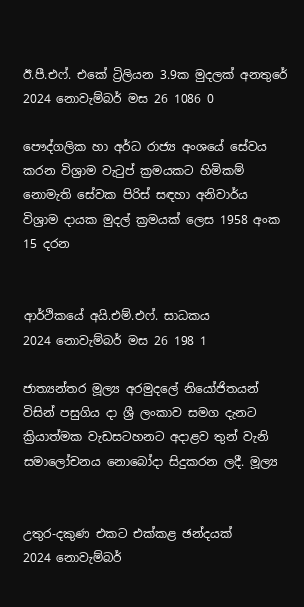ඊ.පී.එෆ්. එකේ ට්‍රිලියන 3.9ක මුදලක් අනතුරේ
2024 නොවැම්බර් මස 26 1086 0

පෞද්ගලික හා අර්ධ රාජ්‍ය අංශයේ සේවය කරන විශ්‍රාම වැටුප් ක්‍රමයකට හිමිකම් නොමැති සේවක පිරිස් සඳහා අනිවාර්ය විශ්‍රාම දායක මුදල් ක්‍රමයක් ලෙස 1958 අංක 15 දරන


ආර්ථිකයේ අයි.එම්.එෆ්. සාධකය
2024 නොවැම්බර් මස 26 198 1

ජාත්‍යන්තර මූල්‍ය අරමුදලේ නියෝජිතයන් විසින් පසුගිය දා ශ්‍රී ලංකාව සමග දැනට ක්‍රියාත්මක වැඩසටහනට අදාළව තුන් වැනි සමාලෝචනය නොබෝදා සිදුකරන ලදී. මූල්‍ය


උතුර-දකුණ එකට එක්කළ ඡන්දයක්
2024 නොවැම්බර්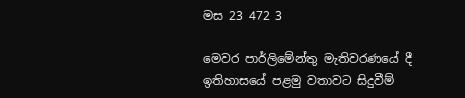මස 23 472 3

මෙවර පාර්ලිමේන්තු මැතිවරණයේ දී ඉතිහාසයේ පළමු වතාවට සිදුවීම්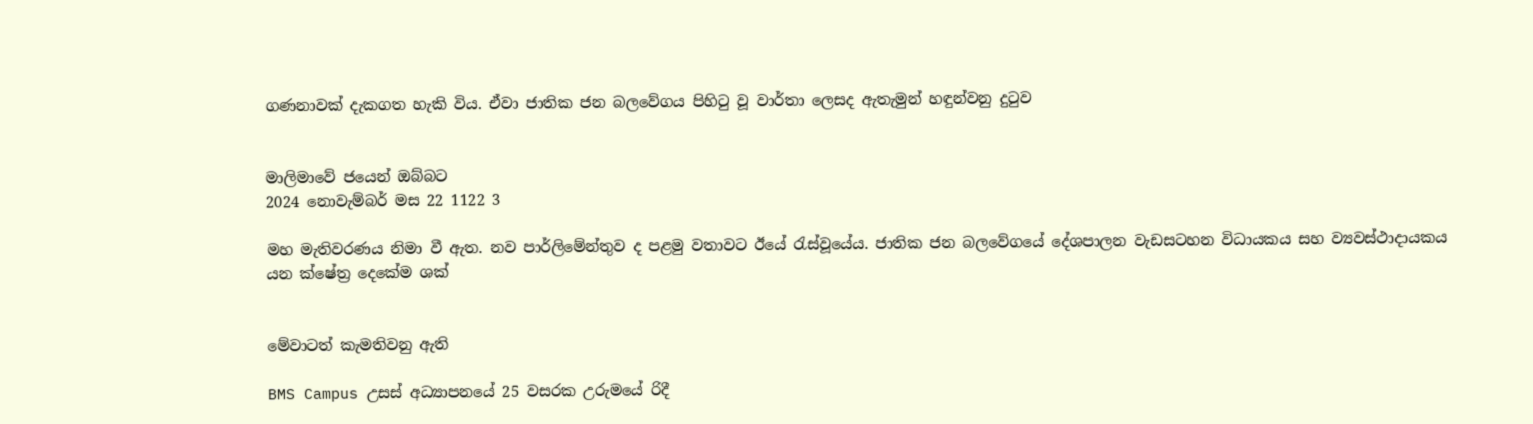ගණනාවක් දැකගත හැකි විය. ඒවා ජාතික ජන බලවේගය පිහිටු වූ වාර්තා ලෙසද ඇතැමුන් හඳුන්වනු දුටුව


මාලිමාවේ ජයෙන් ඔබ්බට
2024 නොවැම්බර් මස 22 1122 3

මහ මැතිවරණය නිමා වී ඇත. නව පාර්ලිමේන්තුව ද පළමු වතාවට ඊයේ රැස්වූයේය. ජාතික ජන බලවේගයේ දේශපාලන වැඩසටහන විධායකය සහ ව්‍යවස්ථාදායකය යන ක්ෂේත්‍ර දෙකේම ශක්


මේවාටත් කැමතිවනු ඇති

BMS Campus උසස් අධ්‍යාපනයේ 25 වසරක උරුමයේ රිදී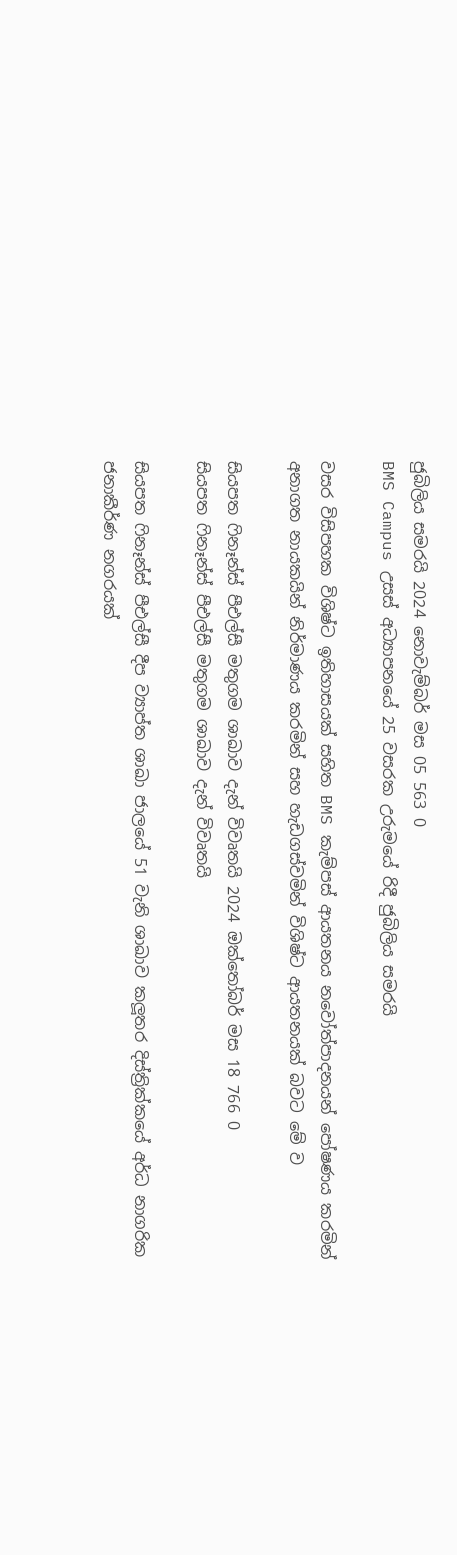ජුබිලිය සමරයි 2024 නොවැම්බර් මස 05 563 0
BMS Campus උසස් අධ්‍යාපනයේ 25 වසරක උරුමයේ රිදී ජුබිලිය සමරයි

වසර විසිපහක විශිෂ්ට ඉතිහාසයක් සහිත BMS කැම්පස් ආයතනය නවෝත්පාදනයන් පෝෂණය කරමින් අනාගත නායකයින් නිර්මාණය කරමින් සහ හැඩගස්වමින් විශිෂ්ට ආයතනයක් බවට මේ ව

සියපත ෆිනෑන්ස් පීඑල්සී මතුගම ශාඛාව දැන් විවෘතයි 2024 ඔක්තෝබර් මස 18 766 0
සියපත ෆිනෑන්ස් පීඑල්සී මතුගම ශාඛාව දැන් විවෘතයි

සියපත ෆිනෑන්ස් පීඑල්සී දීප ව්‍යාප්ත ශාඛා ජාලයේ 51 වැනි ශාඛාව කලූතර දිස්ත්‍රික්කයේ අර්ධ නාගරික ජනාකීර්ණ නගරයක්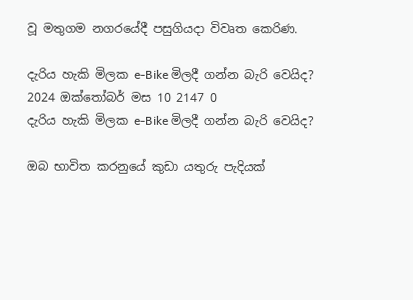වූ මතුගම නගරයේදී පසුගියදා විවෘත කෙරිණ.

දැරිය හැකි මිලක e-Bike මිලදී ගන්න බැරි වෙයිද? 2024 ඔක්තෝබර් මස 10 2147 0
දැරිය හැකි මිලක e-Bike මිලදී ගන්න බැරි වෙයිද?

ඔබ භාවිත කරනුයේ කුඩා යතුරු පැදියක්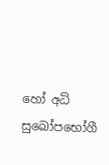හෝ අධි සුඛෝපභෝගී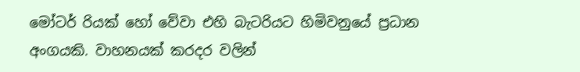මෝටර් රියක් හෝ වේවා එහි බැටරියට හිමිවනුයේ ප්‍රධාන අංගයකි. වාහනයක් කරදර වලින්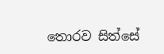තොරව සිත්සේ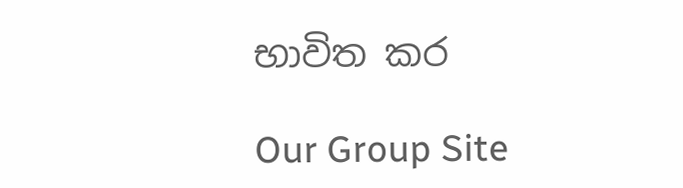භාවිත කර

Our Group Site